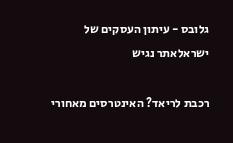גלובס - עיתון העסקים של ישראלאתר נגיש

רכבת לריאד? האינטרסים מאחורי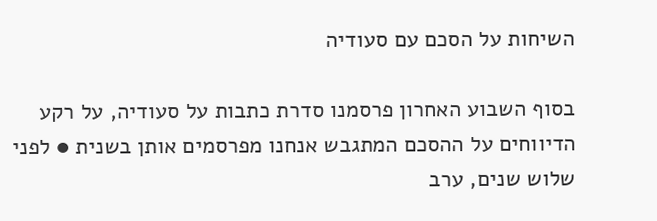השיחות על הסכם עם סעודיה

בסוף השבוע האחרון פרסמנו סדרת כתבות על סעודיה, על רקע הדיווחים על ההסכם המתגבש אנחנו מפרסמים אותן בשנית ● לפני שלוש שנים, ערב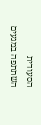הסעודית השתתפה במגעים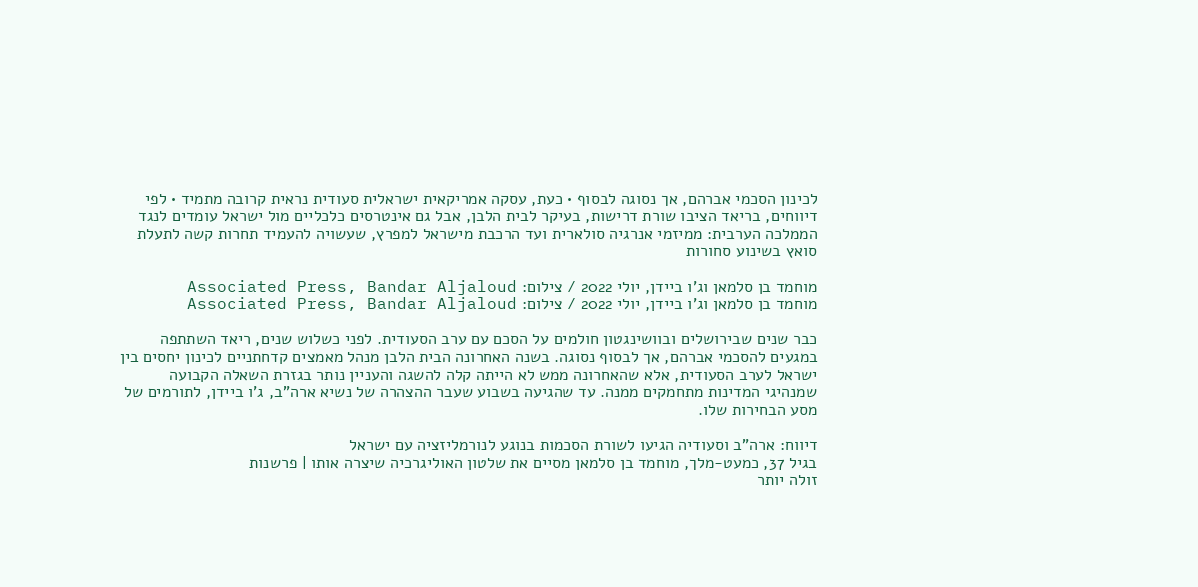לכינון הסכמי אברהם, אך נסוגה לבסוף • כעת, עסקה אמריקאית ישראלית סעודית נראית קרובה מתמיד • לפי דיווחים, בריאד הציבו שורת דרישות, בעיקר לבית הלבן, אבל גם אינטרסים כלכליים מול ישראל עומדים לנגד הממלכה הערבית: ממיזמי אנרגיה סולארית ועד הרכבת מישראל למפרץ, שעשויה להעמיד תחרות קשה לתעלת סואץ בשינוע סחורות

מוחמד בן סלמאן וג'ו ביידן, יולי 2022 / צילום: Associated Press, Bandar Aljaloud
מוחמד בן סלמאן וג'ו ביידן, יולי 2022 / צילום: Associated Press, Bandar Aljaloud

כבר שנים שבירושלים ובוושינגטון חולמים על הסכם עם ערב הסעודית. לפני כשלוש שנים, ריאד השתתפה במגעים להסכמי אברהם, אך לבסוף נסוגה. בשנה האחרונה הבית הלבן מנהל מאמצים קדחתניים לכינון יחסים בין ישראל לערב הסעודית, אלא שהאחרונה ממש לא הייתה קלה להשגה והעניין נותר בגזרת השאלה הקבועה שמנהיגי המדינות מתחמקים ממנה. עד שהגיעה בשבוע שעבר ההצהרה של נשיא ארה"ב, ג'ו ביידן, לתורמים של מסע הבחירות שלו.

דיווח: ארה"ב וסעודיה הגיעו לשורת הסכמות בנוגע לנורמליזציה עם ישראל
בגיל 37, כמעט-מלך, מוחמד בן סלמאן מסיים את שלטון האוליגרכיה שיצרה אותו | פרשנות
זולה יותר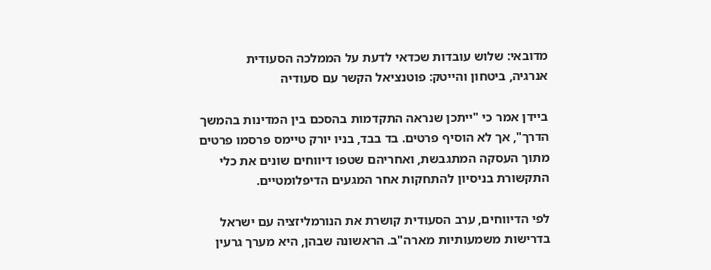מדובאי: שלוש עובדות שכדאי לדעת על הממלכה הסעודית
אנרגיה, ביטחון והייטק: פוטנציאל הקשר עם סעודיה

ביידן אמר כי "ייתכן שנראה התקדמות בהסכם בין המדינות בהמשך הדרך", אך לא הוסיף פרטים. בד בבד, בניו יורק טיימס פרסמו פרטים מתוך העסקה המתגבשת, ואחריהם שטפו דיווחים שונים את כלי התקשורת בניסיון להתחקות אחר המגעים הדיפלומטיים.

לפי הדיווחים, ערב הסעודית קושרת את הנורמליזציה עם ישראל בדרישות משמעותיות מארה"ב. הראשונה שבהן, היא מערך גרעין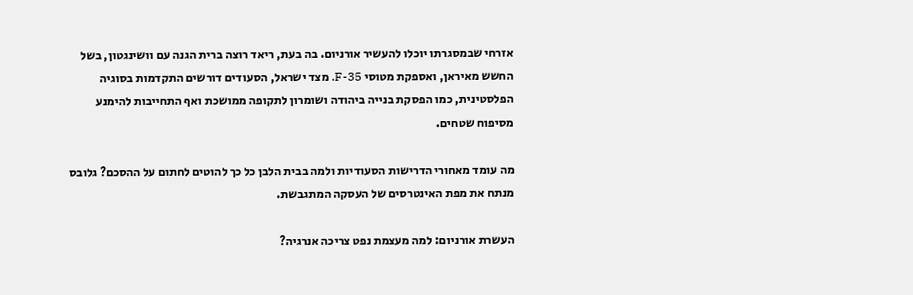אזרחי שבמסגרתו יוכלו להעשיר אורניום. בה בעת, ריאד רוצה ברית הגנה עם וושינגטון, בשל החשש מאיראן, ואספקת מטוסי F-35. מצד ישראל, הסעודים דורשים התקדמות בסוגיה הפלסטינית, כמו הפסקת בנייה ביהודה ושומרון לתקופה ממושכת ואף התחייבות להימנע מסיפוח שטחים.

מה עומד מאחורי הדרישות הסעודיות ולמה בבית הלבן כל כך להוטים לחתום על ההסכם? גלובס מנתח את מפת האינטרסים של העסקה המתגבשת.

העשרת אורניום: למה מעצמת נפט צריכה אנרגיה?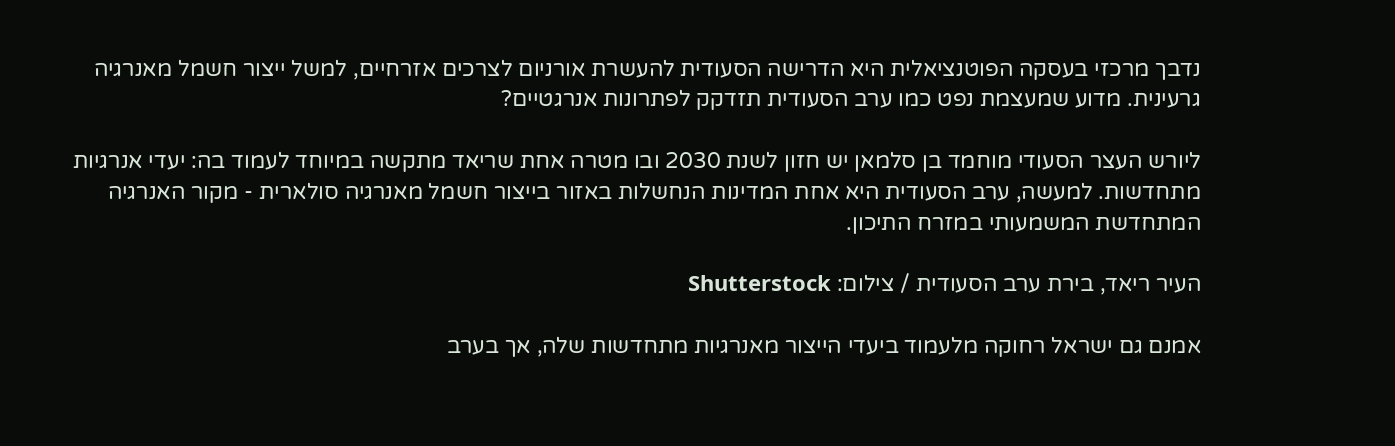נדבך מרכזי בעסקה הפוטנציאלית היא הדרישה הסעודית להעשרת אורניום לצרכים אזרחיים, למשל ייצור חשמל מאנרגיה גרעינית. מדוע שמעצמת נפט כמו ערב הסעודית תזדקק לפתרונות אנרגטיים?

ליורש העצר הסעודי מוחמד בן סלמאן יש חזון לשנת 2030 ובו מטרה אחת שריאד מתקשה במיוחד לעמוד בה: יעדי אנרגיות מתחדשות. למעשה, ערב הסעודית היא אחת המדינות הנחשלות באזור בייצור חשמל מאנרגיה סולארית - מקור האנרגיה המתחדשת המשמעותי במזרח התיכון.

העיר ריאד, בירת ערב הסעודית / צילום: Shutterstock

אמנם גם ישראל רחוקה מלעמוד ביעדי הייצור מאנרגיות מתחדשות שלה, אך בערב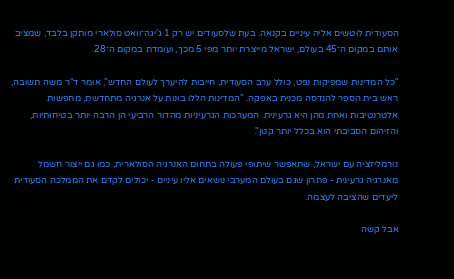הסעודית לוטשים אליה עיניים בקנאה. בעת שלסעודים יש רק 1 ג'יגה־וואט סולארי מותקן בלבד, שמציב אותם במקום ה־45 בעולם, ישראל מייצרת יותר מפי 5 מכך, ועומדת במקום ה־28.

"כל המדינות שמפיקות נפט, כולל ערב הסעודית, חייבות להיערך לעולם החדש", אומר ד"ר משה תשובה, ראש בית הספר להנדסה מכנית באפקה. "המדינות הללו בונות על אנרגיה מתחדשת, מחפשות אלטרנטיבות ואחת מהן היא גרעינית. המערכות הגרעיניות מהדור הרביעי הן הרבה יותר בטיחותיות, והזיהום הסביבתי הוא בכלל יותר קטן".

נורמליזציה עם ישראל, שתאפשר שיתופי פעולה בתחום האנרגיה הסולארית, כמו גם ייצור חשמל מאנרגיה גרעינית - פתרון שגם בעולם המערבי נושאים אליו עיניים - יכולים לקדם את הממלכה הסעודית ליעדים שהציבה לעצמה.

אבל קשה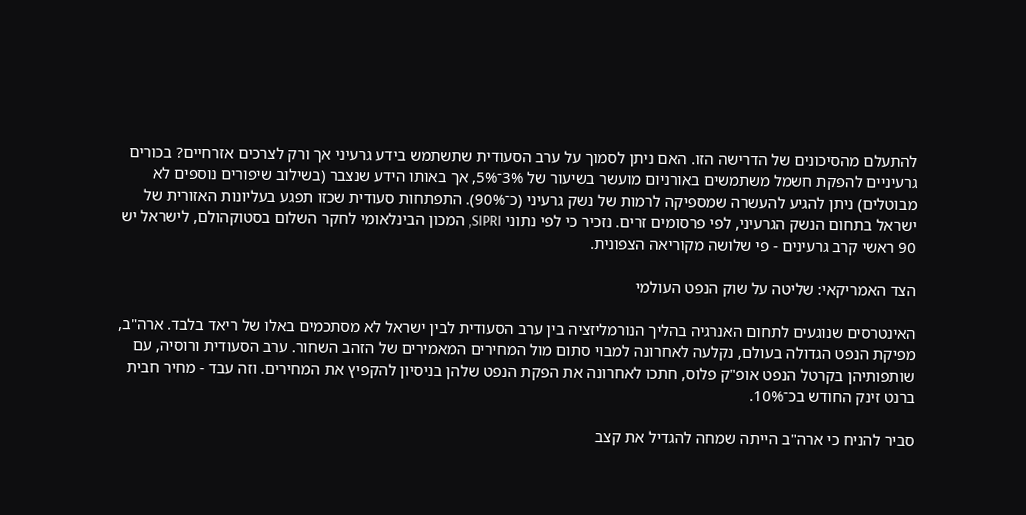להתעלם מהסיכונים של הדרישה הזו. האם ניתן לסמוך על ערב הסעודית שתשתמש בידע גרעיני אך ורק לצרכים אזרחיים? בכורים גרעיניים להפקת חשמל משתמשים באורניום מועשר בשיעור של 3%־5%, אך באותו הידע שנצבר (בשילוב שיפורים נוספים לא מבוטלים) ניתן להגיע להעשרה שמספיקה לרמות של נשק גרעיני (כ־90%). התפתחות סעודית שכזו תפגע בעליונות האזורית של ישראל בתחום הנשק הגרעיני, לפי פרסומים זרים. נזכיר כי לפי נתוני SIPRI, המכון הבינלאומי לחקר השלום בסטוקהולם, לישראל יש 90 ראשי קרב גרעינים - פי שלושה מקוריאה הצפונית.

הצד האמריקאי: שליטה על שוק הנפט העולמי

האינטרסים שנוגעים לתחום האנרגיה בהליך הנורמליזציה בין ערב הסעודית לבין ישראל לא מסתכמים באלו של ריאד בלבד. ארה"ב, מפיקת הנפט הגדולה בעולם, נקלעה לאחרונה למבוי סתום מול המחירים המאמירים של הזהב השחור. ערב הסעודית ורוסיה, עם שותפותיהן בקרטל הנפט אופ"ק פלוס, חתכו לאחרונה את הפקת הנפט שלהן בניסיון להקפיץ את המחירים. וזה עבד - מחיר חבית ברנט זינק החודש בכ־10%.

סביר להניח כי ארה"ב הייתה שמחה להגדיל את קצב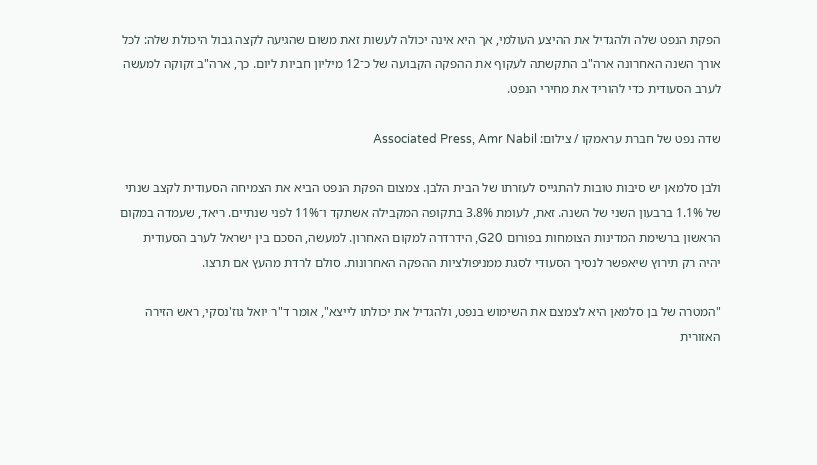הפקת הנפט שלה ולהגדיל את ההיצע העולמי, אך היא אינה יכולה לעשות זאת משום שהגיעה לקצה גבול היכולת שלה: לכל אורך השנה האחרונה ארה"ב התקשתה לעקוף את ההפקה הקבועה של כ־12 מיליון חביות ליום. כך, ארה"ב זקוקה למעשה לערב הסעודית כדי להוריד את מחירי הנפט.

שדה נפט של חברת עראמקו / צילום: Associated Press, Amr Nabil

ולבן סלמאן יש סיבות טובות להתגייס לעזרתו של הבית הלבן. צמצום הפקת הנפט הביא את הצמיחה הסעודית לקצב שנתי של 1.1% ברבעון השני של השנה. זאת, לעומת 3.8% בתקופה המקבילה אשתקד ו־11% לפני שנתיים. ריאד, שעמדה במקום הראשון ברשימת המדינות הצומחות בפורום G20, הידרדרה למקום האחרון. למעשה, הסכם בין ישראל לערב הסעודית יהיה רק תירוץ שיאפשר לנסיך הסעודי לסגת ממניפולציות ההפקה האחרונות. סולם לרדת מהעץ אם תרצו.

"המטרה של בן סלמאן היא לצמצם את השימוש בנפט, ולהגדיל את יכולתו לייצא", אומר ד"ר יואל גוז'נסקי, ראש הזירה האזורית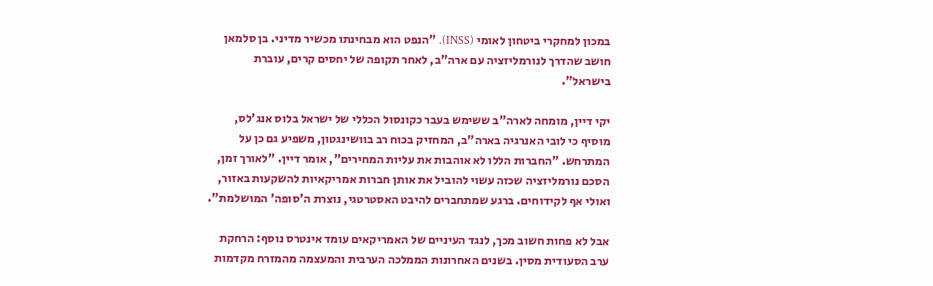במכון למחקרי ביטחון לאומי (INSS). "הנפט הוא מבחינתו מכשיר מדיני. בן סלמאן חושב שהדרך לנורמליזציה עם ארה"ב, לאחר תקופה של יחסים קרים, עוברת בישראל".

יקי דיין, מומחה לארה"ב ששימש בעבר כקונסול הכללי של ישראל בלוס אנג'לס, מוסיף כי לובי האנרגיה בארה"ב, המחזיק בכוח רב בוושינגטון, משפיע גם כן על המתרחש. "החברות הללו לא אוהבות את עליות המחירים", אומר דיין. "לאורך זמן, הסכם נורמליזציה שכזה עשוי להוביל את אותן חברות אמריקאיות להשקעות באזור, ואולי אף לקידוחים. ברגע שמתחברים להיבט האסטרטגי, נוצרת ה'סופה' המושלמת".

אבל לא פחות חשוב מכך, לנגד העיניים של האמריקאים עומד אינטרס נוסף: הרחקת ערב הסעודית מסין. בשנים האחרונות הממלכה הערבית והמעצמה מהמזרח מקדמות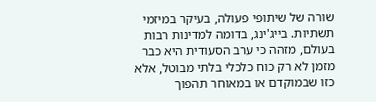שורה של שיתופי פעולה, בעיקר במיזמי תשתיות. בייג'ינג, בדומה למדינות רבות בעולם, מזהה כי ערב הסעודית היא כבר מזמן לא רק כוח כלכלי בלתי מבוטל, אלא כזו שבמוקדם או במאוחר תהפוך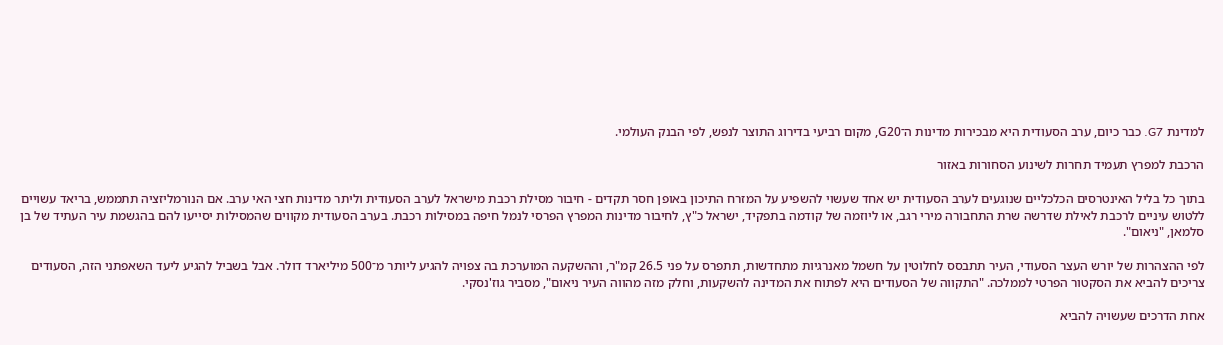למדינת G7. כבר כיום, ערב הסעודית היא מבכירות מדינות ה־G20, מקום רביעי בדירוג התוצר לנפש, לפי הבנק העולמי.

הרכבת למפרץ תעמיד תחרות לשינוע הסחורות באזור

בתוך כל בליל האינטרסים הכלכליים שנוגעים לערב הסעודית יש אחד שעשוי להשפיע על המזרח התיכון באופן חסר תקדים - חיבור מסילת רכבת מישראל לערב הסעודית וליתר מדינות חצי האי ערב. אם הנורמליזציה תתממש, בריאד עשויים ללטוש עיניים לרכבת לאילת שדרשה שרת התחבורה מירי רגב, או ליוזמה של קודמה בתפקיד, ישראל כ"ץ, לחיבור מדינות המפרץ הפרסי לנמל חיפה במסילות רכבת. בערב הסעודית מקווים שהמסילות יסייעו להם בהגשמת עיר העתיד של בן סלמאן, "ניאום".

לפי ההצהרות של יורש העצר הסעודי, העיר תתבסס לחלוטין על חשמל מאנרגיות מתחדשות, תתפרס על פני 26.5 קמ"ר, וההשקעה המוערכת בה צפויה להגיע ליותר מ־500 מיליארד דולר. אבל בשביל להגיע ליעד השאפתני הזה, הסעודים צריכים להביא את הסקטור הפרטי לממלכה. "התקווה של הסעודים היא לפתוח את המדינה להשקעות, וחלק מזה מהווה העיר ניאום", מסביר גוז'נסקי.

אחת הדרכים שעשויה להביא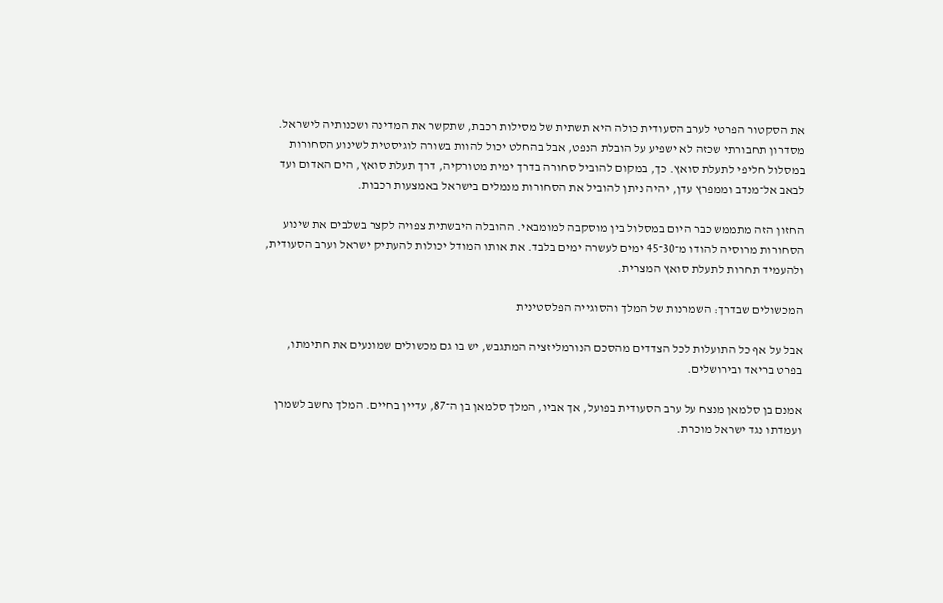את הסקטור הפרטי לערב הסעודית כולה היא תשתית של מסילות רכבת, שתקשר את המדינה ושכנותיה לישראל. מסדרון תחבורתי שכזה לא ישפיע על הובלת הנפט, אבל בהחלט יכול להוות בשורה לוגיסטית לשינוע הסחורות במסלול חליפי לתעלת סואץ. כך, במקום להוביל סחורה בדרך ימית מטורקיה, דרך תעלת סואץ, הים האדום ועד לבאב אל־מנדב וממפרץ עדן, יהיה ניתן להוביל את הסחורות מנמלים בישראל באמצעות רכבות.

החזון הזה מתממש כבר היום במסלול בין מוסקבה למומבאי. ההובלה היבשתית צפויה לקצר בשלבים את שינוע הסחורות מרוסיה להודו מ־30־45 ימים לעשרה ימים בלבד. את אותו המודל יכולות להעתיק ישראל וערב הסעודית, ולהעמיד תחרות לתעלת סואץ המצרית.

המכשולים שבדרך: השמרנות של המלך והסוגייה הפלסטינית

אבל על אף כל התועלות לכל הצדדים מהסכם הנורמליזציה המתגבש, יש בו גם מכשולים שמונעים את חתימתו, בפרט בריאד ובירושלים.

אמנם בן סלמאן מנצח על ערב הסעודית בפועל, אך אביו, המלך סלמאן בן ה־87, עדיין בחיים. המלך נחשב לשמרן ועמדתו נגד ישראל מוכרת.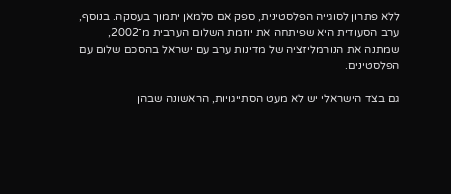ללא פתרון לסוגייה הפלסטינית, ספק אם סלמאן יתמוך בעסקה. בנוסף, ערב הסעודית היא שפיתחה את יוזמת השלום הערבית מ־2002, שמתנה את הנורמליזציה של מדינות ערב עם ישראל בהסכם שלום עם הפלסטינים.

גם בצד הישראלי יש לא מעט הסתייגויות, הראשונה שבהן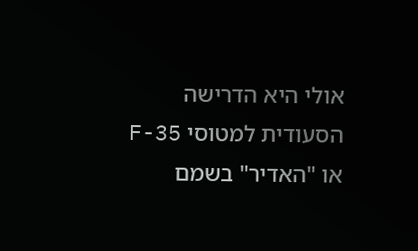אולי היא הדרישה הסעודית למטוסי F-35 או "האדיר" בשמם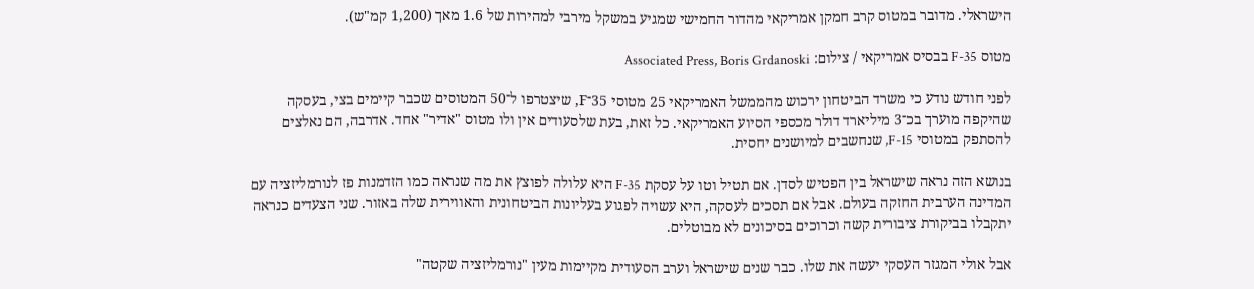הישראלי. מדובר במטוס קרב חמקן אמריקאי מהדור החמישי שמגיע במשקל מירבי למהירות של 1.6 מאך (1,200 קמ"ש).

מטוס F-35 בבסיס אמריקאי / צילום: Associated Press, Boris Grdanoski

לפני חודש נודע כי משרד הביטחון ירכוש מהממשל האמריקאי 25 מטוסי 35־F, שיצטרפו ל־50 המטוסים שכבר קיימים בצי, בעסקה שהיקפה מוערך בכ־3 מיליארד דולר מכספי הסיוע האמריקאי. כל זאת, בעת שלסעודים אין ולו מטוס "אדיר" אחד. אדרבה, הם נאלצים להסתפק במטוסי F-15, שנחשבים למיושנים יחסית.

בנושא הזה נראה שישראל בין הפטיש לסדן. אם תטיל וטו על עסקת F-35 היא עלולה לפוצץ את מה שנראה כמו הזדמנות פז לנורמליזציה עם המדינה הערבית החזקה בעולם. אבל אם תסכים לעסקה, היא עשויה לפגוע בעליונות הביטחונית והאווירית שלה באזור. שני הצעדים כנראה יתקבלו בביקורת ציבורית קשה וכרוכים בסיכונים לא מבוטלים.

אבל אולי המגזר העסקי יעשה את שלו. כבר שנים שישראל וערב הסעודית מקיימות מעין "נורמליזציה שקטה"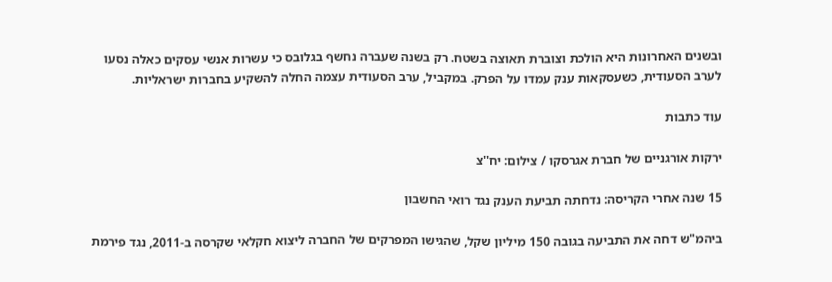ובשנים האחרונות היא הולכת וצוברת תאוצה בשטח. רק בשנה שעברה נחשף בגלובס כי עשרות אנשי עסקים כאלה נסעו לערב הסעודית, כשעסקאות ענק עמדו על הפרק. במקביל, ערב הסעודית עצמה החלה להשקיע בחברות ישראליות.

עוד כתבות

ירקות אורגניים של חברת אגרסקו / צילום: יח''צ

15 שנה אחרי הקריסה: נדחתה תביעת הענק נגד רואי החשבון

ביהמ"ש דחה את התביעה בגובה 150 מיליון שקל, שהגישו המפרקים של החברה ליצוא חקלאי שקרסה ב-2011, נגד פירמת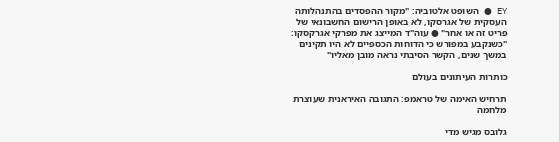EY ● השופט אלטוביה: "מקור ההפסדים בהתנהלותה העסקית של אגרסקו, לא באופן הרישום החשבונאי של פריט זה או אחר" ● עוה"ד המייצג את מפרקי אגרקסקו: "כשנקבע במפורש כי הדוחות הכספיים לא היו תקינים במשך שנים, הקשר הסיבתי נראה מובן מאליו"

כותרות העיתונים בעולם

תרחיש האימה של טראמפ: התגובה האיראנית שעוצרת מלחמה

גלובס מגיש מדי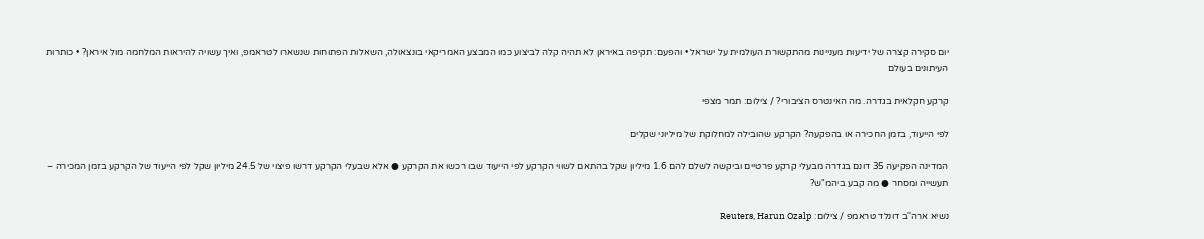יום סקירה קצרה של ידיעות מעניינות מהתקשורת העולמית על ישראל • והפעם: תקיפה באיראן לא תהיה קלה לביצוע כמו המבצע האמריקאי בונצאולה, השאלות הפתוחות שנשארו לטראמפ, ואיך עשויה להיראות המלחמה מול איראן? • כותרות העיתונים בעולם

קרקע חקלאית בגדרה. מה האינטרס הציבורי? / צילום: תמר מצפי

לפי הייעוד, בזמן החכירה או בהפקעה? הקרקע שהובילה למחלוקת של מיליוני שקלים

המדינה הפקיעה 35 דונם בגדרה מבעלי קרקע פרטיים וביקשה לשלם להם 1.6 מיליון שקל בהתאם לשווי הקרקע לפי הייעוד שבו רכשו את הקרקע ● אלא שבעלי הקרקע דרשו פיצוי של 24.5 מיליון שקל לפי הייעוד של הקרקע בזמן המכירה – תעשייה ומסחר ● מה קבע ביהמ"ש?

נשיא ארה''ב דונלד טראמפ / צילום: Reuters, Harun Ozalp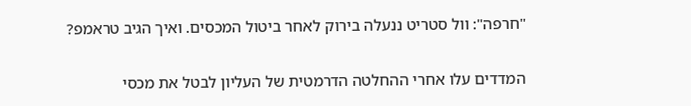"חרפה": וול סטריט ננעלה בירוק לאחר ביטול המכסים. ואיך הגיב טראמפ?

המדדים עלו אחרי ההחלטה הדרמטית של העליון לבטל את מכסי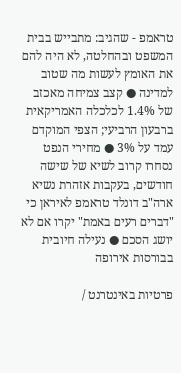טראמפ - שהגיב: מתבייש בבית המשפט ובהחלטה, לא היה להם את האומץ לעשות מה שטוב למדינה ● קצב צמיחה מאכזב של 1.4% לכלכלה האמריקאית ברבעון הרביעי; הצפי המוקדם עמד על 3% ● מחירי הנפט נסחרו קרוב לשיא של שישה חודשים, בעקבות אזהרת נשיא ארה"ב דונלד טראמפ לאיראן כי "דברים רעים באמת" יקרו אם לא יושג הסכם ● נעילה חיובית בבורסות אירופה

פרטיות באינטרנט /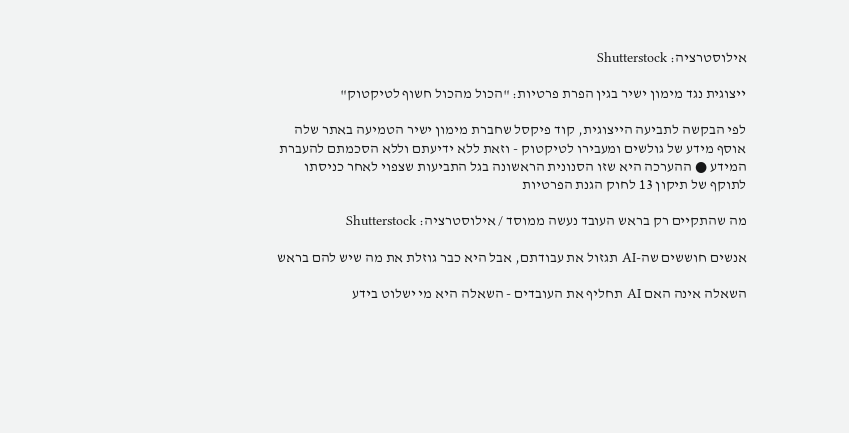אילוסטרציה: Shutterstock

ייצוגית נגד מימון ישיר בגין הפרת פרטיות: "הכול מהכול חשוף לטיקטוק"

לפי הבקשה לתביעה הייצוגית, קוד פיקסל שחברת מימון ישיר הטמיעה באתר שלה אוסף מידע של גולשים ומעבירו לטיקטוק - וזאת ללא ידיעתם וללא הסכמתם להעברת המידע ● ההערכה היא שזו הסנונית הראשונה בגל התביעות שצפוי לאחר כניסתו לתוקף של תיקון 13 לחוק הגנת הפרטיות

מה שהתקיים רק בראש העובד נעשה ממוסד / אילוסטרציה: Shutterstock

אנשים חוששים שה-AI תגזול את עבודתם, אבל היא כבר גוזלת את מה שיש להם בראש

השאלה אינה האם AI תחליף את העובדים - השאלה היא מי ישלוט בידע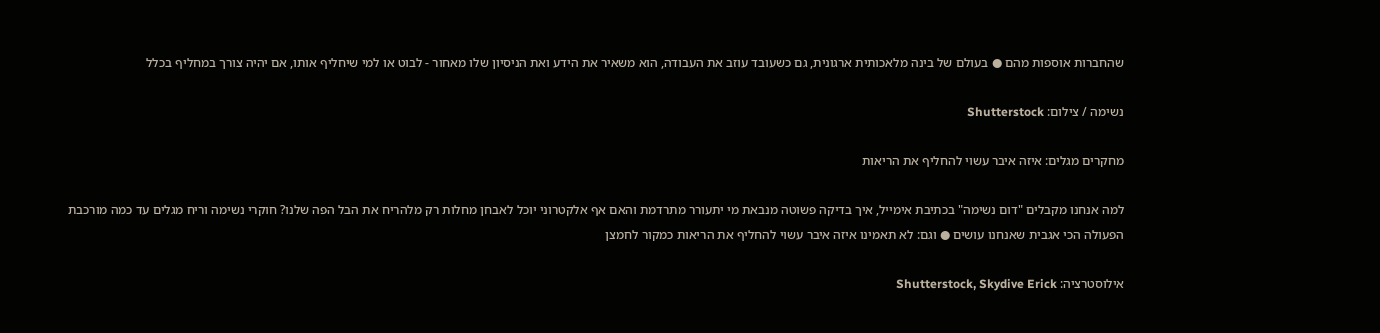שהחברות אוספות מהם ● בעולם של בינה מלאכותית ארגונית, גם כשעובד עוזב את העבודה, הוא משאיר את הידע ואת הניסיון שלו מאחור - לבוט או למי שיחליף אותו, אם יהיה צורך במחליף בכלל

נשימה / צילום: Shutterstock

מחקרים מגלים: איזה איבר עשוי להחליף את הריאות

למה אנחנו מקבלים "דום נשימה" בכתיבת אימייל, איך בדיקה פשוטה מנבאת מי יתעורר מתרדמת והאם אף אלקטרוני יוכל לאבחן מחלות רק מלהריח את הבל הפה שלנו? חוקרי נשימה וריח מגלים עד כמה מורכבת הפעולה הכי אגבית שאנחנו עושים ● וגם: לא תאמינו איזה איבר עשוי להחליף את הריאות כמקור לחמצן

אילוסטרציה: Shutterstock, Skydive Erick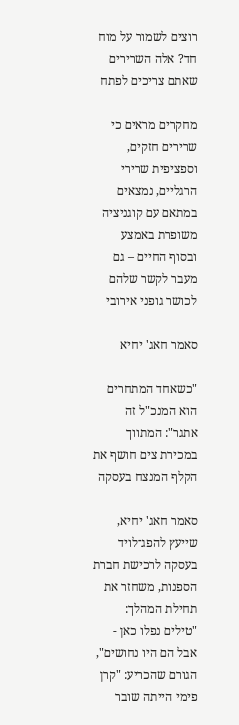רוצים לשמור על מוח חד? אלה השרירים שאתם צריכים לפתח

מחקרים מראים כי שרירים חזקים, וספציפית שרירי הרגליים, נמצאים במתאם עם קוגניציה משופרת באמצע ובסוף החיים – גם מעבר לקשר שלהם לכושר גופני אירובי

סאמר חאג' יחיא

"כשאחד המתחרים הוא המנכ"ל זה אתגר": המתווך במכירת צים חושף את הקלף המנצח בעסקה

סאמר חאג' יחיא, שייעץ להפג־לויד בעסקה לרכישת חברת הספנות, משחזר את תחילת המהלך: "טילים נפלו כאן - אבל הם היו נחושים", הגורם שהכריע: "קרן פימי הייתה שובר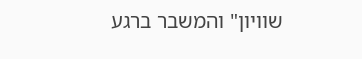שוויון" והמשבר ברגע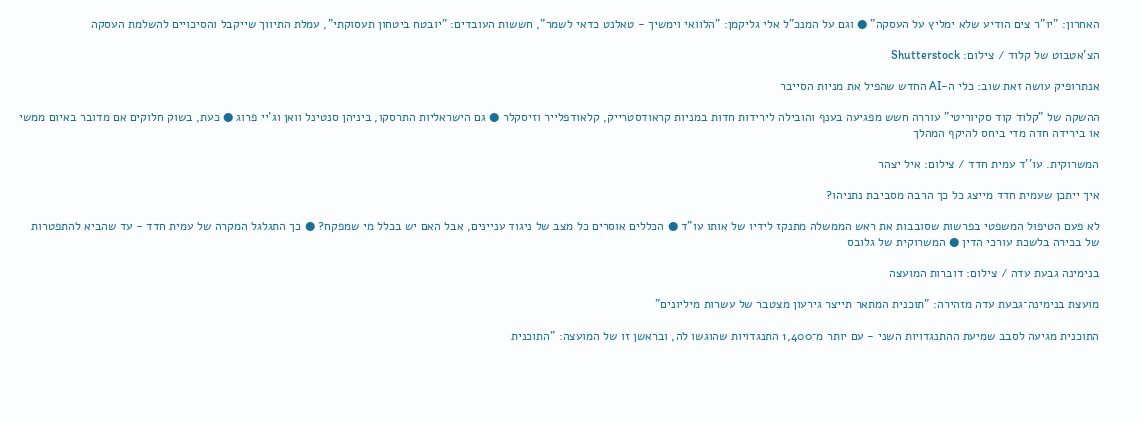האחרון: "יו"ר צים הודיע שלא ימליץ על העסקה" ● וגם על המנכ"ל אלי גליקמן: "הלוואי וימשיך - טאלנט כדאי לשמר", חששות העובדים: "יובטח ביטחון תעסוקתי", עמלת התיווך שייקבל והסיכויים להשלמת העסקה

הצ'אטבוט של קלוד / צילום: Shutterstock

אנתרופיק עושה זאת שוב: כלי ה-AI החדש שהפיל את מניות הסייבר

ההשקה של "קלוד קוד סקיוריטי" עוררה חשש מפגיעה בענף והובילה לירידות חדות במניות קראודסטרייק, קלאודפלייר וזיסקלר ● גם הישראליות התרסקו, ביניהן סנטינל וואן וג'יי פרוג ● כעת, בשוק חלוקים אם מדובר באיום ממשי או בירידה חדה מדי ביחס להיקף המהלך

המשרוקית. עו''ד עמית חדד / צילום: איל יצהר

איך ייתכן שעמית חדד מייצג כל כך הרבה מסביבת נתניהו?

לא פעם הטיפול המשפטי בפרשות שסובבות את ראש הממשלה מתנקז לידיו של אותו עו"ד ● הכללים אוסרים כל מצב של ניגוד עניינים, אבל האם יש בכלל מי שמפקח? ● כך התגלגל המקרה של עמית חדד - עד שהביא להתפטרות של בכירה בלשכת עורכי הדין ● המשרוקית של גלובס

בנימינה גבעת עדה / צילום: דוברות המועצה

מועצת בנימינה־גבעת עדה מזהירה: "תוכנית המתאר תייצר גירעון מצטבר של עשרות מיליונים"

התוכנית מגיעה לסבב שמיעת ההתנגדויות השני - עם יותר מ־1,400 התנגדויות שהוגשו לה, ובראשן זו של המועצה: "התוכנית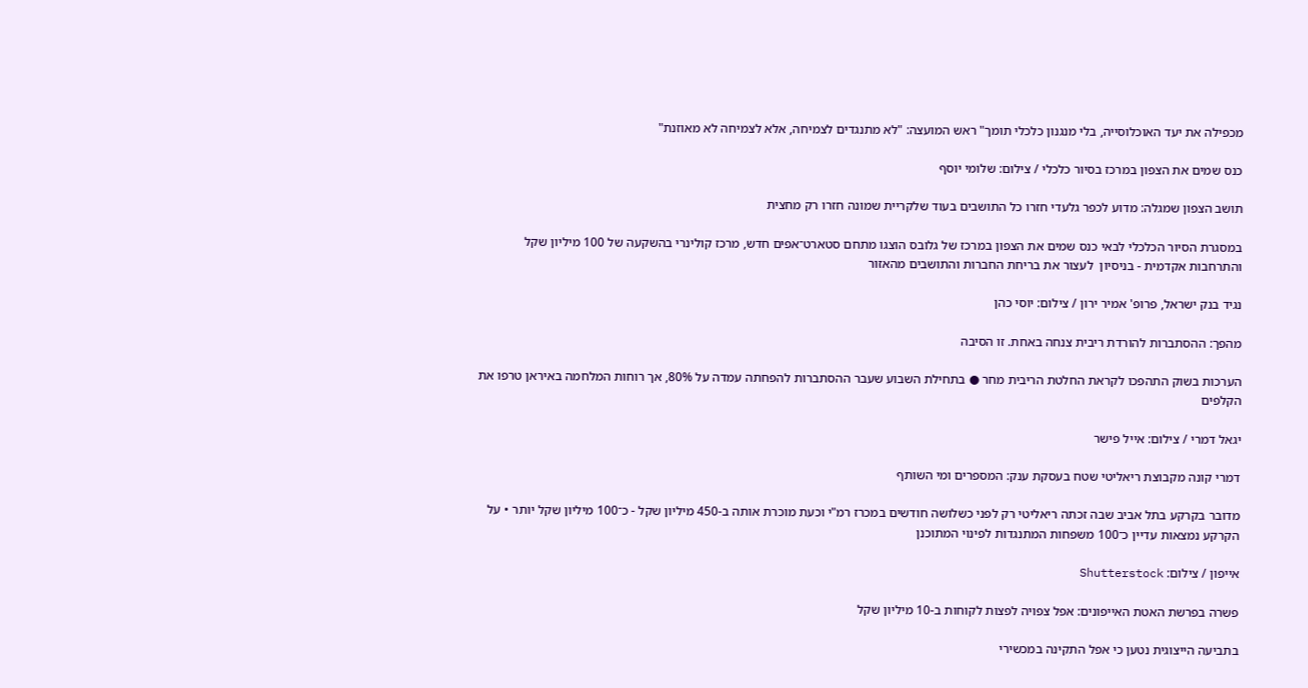מכפילה את יעד האוכלוסייה, בלי מנגנון כלכלי תומך" ראש המועצה: "לא מתנגדים לצמיחה, אלא לצמיחה לא מאוזנת"

כנס שמים את הצפון במרכז בסיור כלכלי / צילום: שלומי יוסף

תושב הצפון שמגלה: מדוע לכפר גלעדי חזרו כל התושבים בעוד שלקריית שמונה חזרו רק מחצית

במסגרת הסיור הכלכלי לבאי כנס שמים את הצפון במרכז של גלובס הוצגו מתחם סטארט־אפים חדש, מרכז קולינרי בהשקעה של 100 מיליון שקל והתרחבות אקדמית - בניסיון  לעצור את בריחת החברות והתושבים מהאזור

נגיד בנק ישראל, פרופ' אמיר ירון / צילום: יוסי כהן

מהפך: ההסתברות להורדת ריבית צנחה באחת. זו הסיבה

הערכות בשוק התהפכו לקראת החלטת הריבית מחר ● בתחילת השבוע שעבר ההסתברות להפחתה עמדה על 80%, אך רוחות המלחמה באיראן טרפו את הקלפים

יגאל דמרי / צילום: אייל פישר

דמרי קונה מקבוצת ריאליטי שטח בעסקת ענק: המספרים ומי השותף

מדובר בקרקע בתל אביב שבה זכתה ריאליטי רק לפני כשלושה חודשים במכרז רמ"י וכעת מוכרת אותה ב-450 מיליון שקל - כ־100 מיליון שקל יותר • על הקרקע נמצאות עדיין כ־100 משפחות המתנגדות לפינוי המתוכנן

אייפון / צילום: Shutterstock

פשרה בפרשת האטת האייפונים: אפל צפויה לפצות לקוחות ב-10 מיליון שקל

בתביעה הייצוגית נטען כי אפל התקינה במכשירי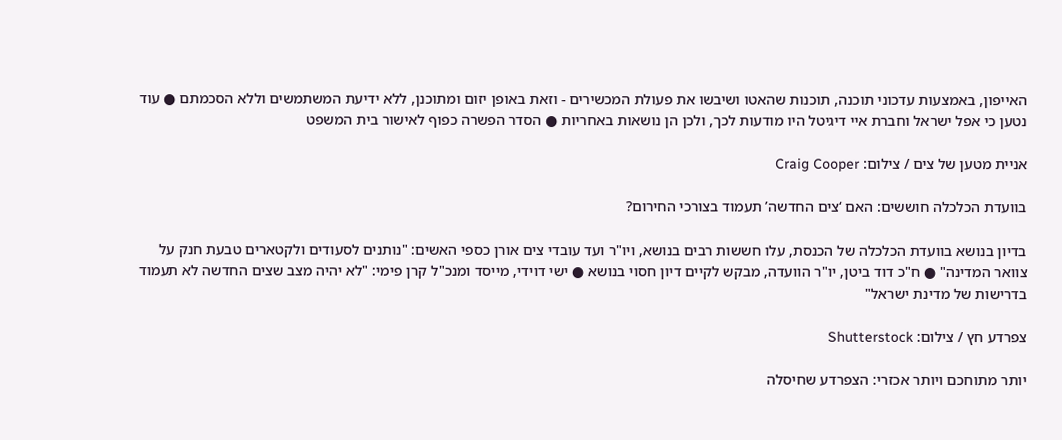האייפון, באמצעות עדכוני תוכנה, תוכנות שהאטו ושיבשו את פעולת המכשירים - וזאת באופן יזום ומתוכנן, ללא ידיעת המשתמשים וללא הסכמתם ● עוד נטען כי אפל ישראל וחברת איי דיגיטל היו מודעות לכך, ולכן הן נושאות באחריות ● הסדר הפשרה כפוף לאישור בית המשפט

אניית מטען של צים / צילום: Craig Cooper

בוועדת הכלכלה חוששים: האם ‘צים החדשה’ תעמוד בצורכי החירום?

בדיון בנושא בוועדת הכלכלה של הכנסת, עלו חששות רבים בנושא, ויו"ר ועד עובדי צים אורן כספי האשים: "נותנים לסעודים ולקטארים טבעת חנק על צוואר המדינה" ● ח"כ דוד ביטן, יו"ר הוועדה, מבקש לקיים דיון חסוי בנושא ● ישי דוידי, מייסד ומנכ"ל קרן פימי: "לא יהיה מצב שצים החדשה לא תעמוד בדרישות של מדינת ישראל"

צפרדע חץ / צילום: Shutterstock

יותר מתוחכם ויותר אכזרי: הצפרדע שחיסלה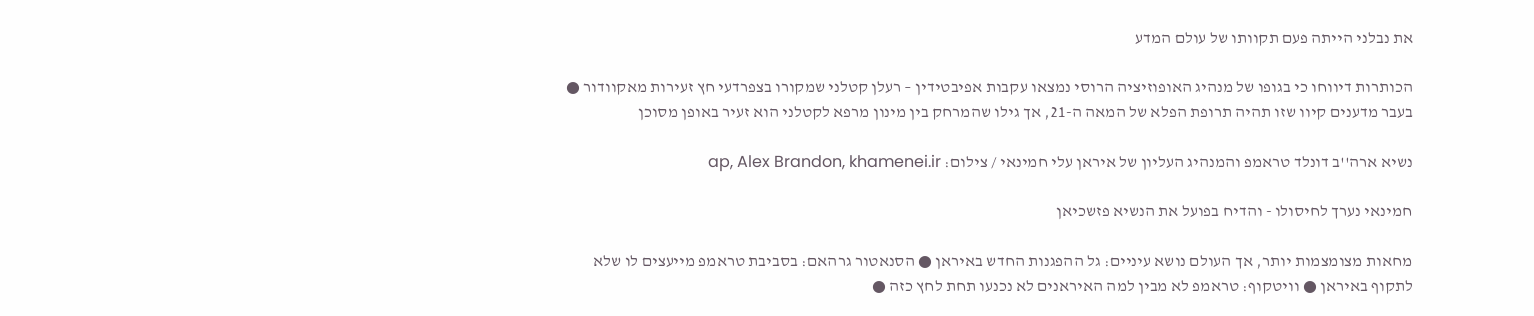את נבלני הייתה פעם תקוותו של עולם המדע

הכותרות דיווחו כי בגופו של מנהיג האופוזיציה הרוסי נמצאו עקבות אפיבטידין – רעלן קטלני שמקורו בצפרדעי חץ זעירות מאקוודור ● בעבר מדענים קיוו שזו תהיה תרופת הפלא של המאה ה-21, אך גילו שהמרחק בין מינון מרפא לקטלני הוא זעיר באופן מסוכן

נשיא ארה''ב דונלד טראמפ והמנהיג העליון של איראן עלי חמינאי / צילום: ap, Alex Brandon, khamenei.ir

חמינאי נערך לחיסולו - והדיח בפועל את הנשיא פזשכיאן

מחאות מצומצמות יותר, אך העולם נושא עיניים: גל ההפגנות החדש באיראן ● הסנאטור גרהאם: בסביבת טראמפ מייעצים לו שלא לתקוף באיראן ● וויטקוף: טראמפ לא מבין למה האיראנים לא נכנעו תחת לחץ כזה ●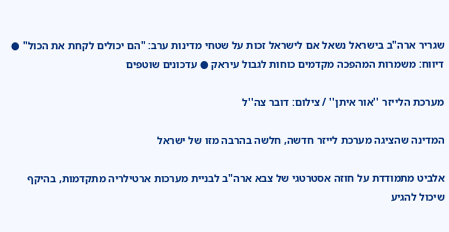שגריר ארה"ב בישראל נשאל אם לישראל זכות על שטחי מדינות ערב: "הם יכולים לקחת את הכול" ● דיווח: משמרות המהפכה מקדמים כוחות לגבול עיראק ● עדכונים שוטפים

מערכת הלייזר ''אור איתן'' / צילום: דובר צה''ל

המדינה שהציגה מערכת לייזר חדשה, חלשה בהרבה מזו של ישראל

אלביט מתמודדת על חוזה אסטרטגי של צבא ארה"ב לבניית מערכות ארטילריה מתקדמות, בהיקף שיכול להגיע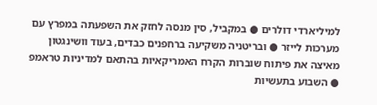למיליארדי דולרים ● במקביל, סין מנסה לחזק את השפעתה במפרץ עם מערכות לייזר ● ובריטניה משקיעה ברחפנים כבדים, בעוד וושינגטון מאיצה את פיתוח שוברות הקרח האמריקאיות בהתאם למדיניות טראמפ ● השבוע בתעשיות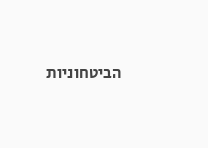הביטחוניות